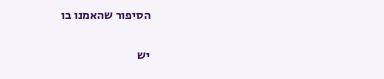הסיפור שהאמנו בו

יש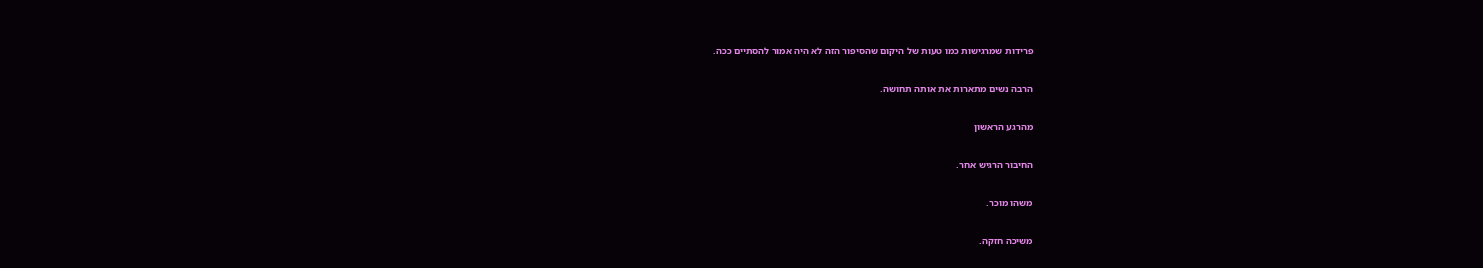פרידות שמרגישות כמו טעות של היקום שהסיפור הזה לא היה אמור להסתיים ככה.

הרבה נשים מתארות את אותה תחושה.

מהרגע הראשון

החיבור הרגיש אחר.

משהו מוכר.

משיכה חזקה.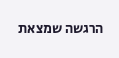הרגשה שמצאת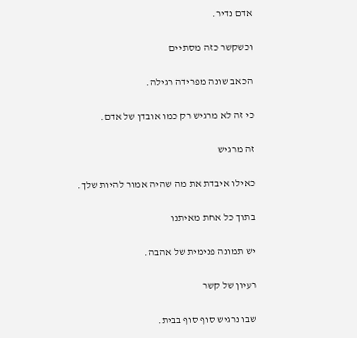אדם נדיר.

וכשקשר כזה מסתיים

הכאב שונה מפרידה רגילה.

כי זה לא מרגיש רק כמו אובדן של אדם.

זה מרגיש

כאילו איבדת את מה שהיה אמור להיות שלך.

בתוך כל אחת מאיתנו

יש תמונה פנימית של אהבה.

רעיון של קשר

שבו נרגיש סוף סוף בבית.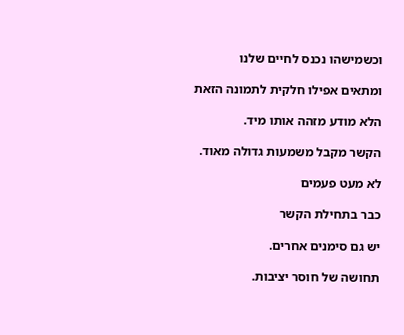וכשמישהו נכנס לחיים שלנו

ומתאים אפילו חלקית לתמונה הזאת

הלא מודע מזהה אותו מיד.

הקשר מקבל משמעות גדולה מאוד.

לא מעט פעמים

כבר בתחילת הקשר

יש גם סימנים אחרים.

תחושה של חוסר יציבות.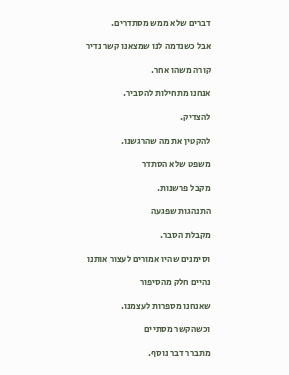דברים שלא ממש מסתדרים.

אבל כשנדמה לנו שמצאנו קשר נדיר

קורה משהו אחר.

אנחנו מתחילות להסביר.

להצדיק.

להקטין את מה שהרגשנו.

משפט שלא הסתדר

מקבל פרשנות.

התנהגות שפגעה

מקבלת הסבר.

וסימנים שהיו אמורים לעצור אותנו

נהיים חלק מהסיפור

שאנחנו מספרות לעצמנו.

וכשהקשר מסתיים

מתברר דבר נוסף.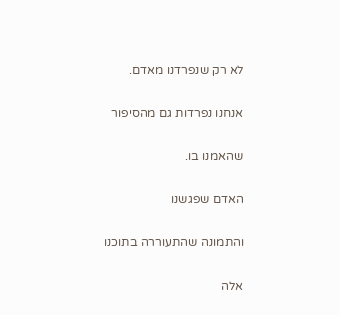לא רק שנפרדנו מאדם.

אנחנו נפרדות גם מהסיפור

שהאמנו בו.

האדם שפגשנו

והתמונה שהתעוררה בתוכנו

אלה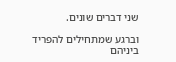שני דברים שונים.

וברגע שמתחילים להפריד ביניהם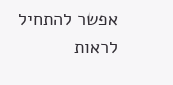אפשר להתחיל לראות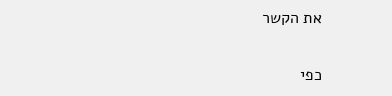את הקשר

כפי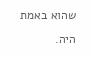שהוא באמת היה.